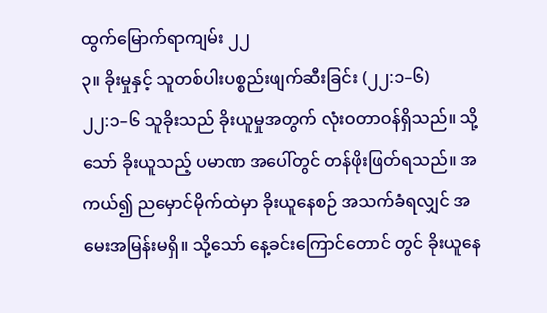ထွက်မြောက်ရာကျမ်း ၂၂
၃။ ခိုးမှုနှင့် သူတစ်ပါးပစ္စည်းဖျက်ဆီးခြင်း (၂၂:၁–၆)
၂၂:၁–၆ သူခိုးသည် ခိုးယူမှုအတွက် လုံးဝတာဝန်ရှိသည်။ သို့သော် ခိုးယူသည့် ပမာဏ အပေါ်တွင် တန်ဖိုးဖြတ်ရသည်။ အကယ်၍ ညမှောင်မိုက်ထဲမှာ ခိုးယူနေစဉ် အသက်ခံရလျှင် အမေးအမြန်းမရှိ။ သို့သော် နေ့ခင်းကြောင်တောင် တွင် ခိုးယူနေ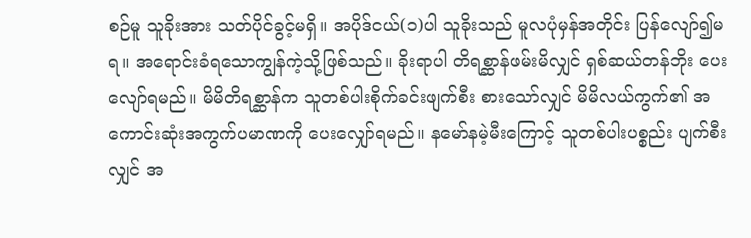စဉ်မူ သူခိုးအား သတ်ပိုင်ခွင့်မရှိ။ အပိုဒ်ငယ်(၁)ပါ သူခိုးသည် မူလပုံမှန်အတိုင်း ပြန်လျော်၍မရ။ အရောင်းခံရသောကျွန်ကဲ့သို့ဖြစ်သည်။ ခိုးရာပါ တိရစ္ဆာန်ဖမ်းမိလျှင် ရှစ်ဆယ်တန်ဘိုး ပေးလျော်ရမည်။ မိမိတိရစ္ဆာန်က သူတစ်ပါးစိုက်ခင်းဖျက်စီး စားသော်လျှင် မိမိလယ်ကွက်၏ အကောင်းဆုံးအကွက်ပမာဏကို ပေးလျှော်ရမည်။ နမော်နမဲ့မီးကြောင့် သူတစ်ပါးပစ္စည်း ပျက်စီးလျှင် အ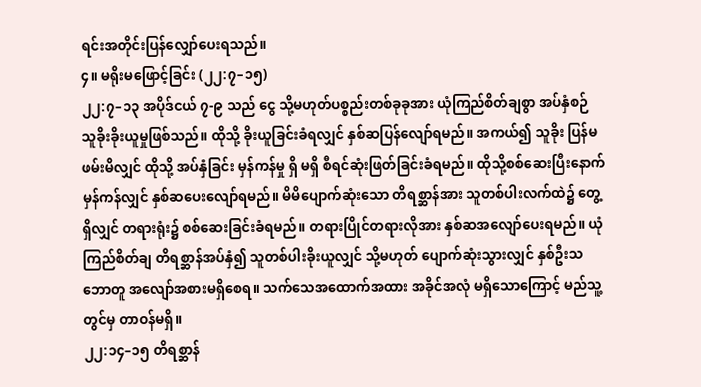ရင်းအတိုင်းပြန်လျှော်ပေးရသည်။
၄။ မရိုးမဖြောင့်ခြင်း (၂၂:၇–၁၅)
၂၂:၇–၁၃ အပိုဒ်ငယ် ၇-၉ သည် ငွေ သို့မဟုတ်ပစ္စည်းတစ်ခုခုအား ယုံကြည်စိတ်ချစွာ အပ်နှံစဉ် သူခိုးခိုးယူမှုဖြစ်သည်။ ထိုသို့ ခိုးယူခြင်းခံရလျှင် နှစ်ဆပြန်လျော်ရမည်။ အကယ်၍ သူခိုး ပြန်မဖမ်းမိလျှင် ထိုသို့ အပ်နှံခြင်း မှန်ကန်မှု ရှိ မရှိ စီရင်ဆုံးဖြတ်ခြင်းခံရမည်။ ထိုသို့စစ်ဆေးပြီးနောက် မှန်ကန်လျှင် နှစ်ဆပေးလျော်ရမည်။ မိမိပျောက်ဆုံးသော တိရစ္ဆာန်အား သူတစ်ပါးလက်ထဲ၌ တွေ့ရှိလျှင် တရားရုံး၌ စစ်ဆေးခြင်းခံရမည်။ တရားပြိုင်တရားလိုအား နှစ်ဆအလျော်ပေးရမည်။ ယုံကြည်စိတ်ချ တိရစ္ဆာန်အပ်နှံ၍ သူတစ်ပါးခိုးယူလျှင် သို့မဟုတ် ပျောက်ဆုံးသွားလျှင် နှစ်ဦးသဘောတူ အလျော်အစားမရှိစေရ။ သက်သေအထောက်အထား အခိုင်အလုံ မရှိသောကြောင့် မည်သူ့တွင်မှ တာဝန်မရှိ။
၂၂:၁၄–၁၅ တိရစ္ဆာန်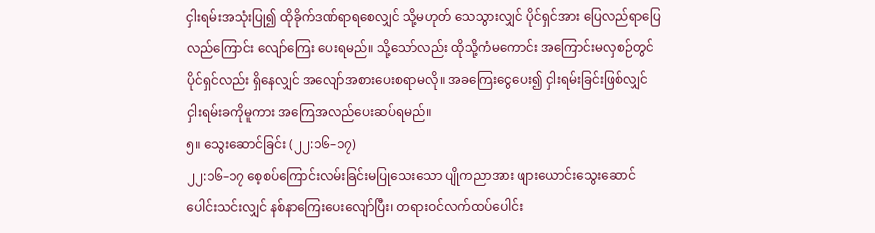ငှါးရမ်းအသုံးပြု၍ ထိုခိုက်ဒဏ်ရာရစေလျှင် သို့မဟုတ် သေသွားလျှင် ပိုင်ရှင်အား ပြေလည်ရာပြေလည်ကြောင်း လျော်ကြေး ပေးရမည်။ သို့သော်လည်း ထိုသို့ကံမကောင်း အကြောင်းမလှစဉ်တွင် ပိုင်ရှင်လည်း ရှိနေလျှင် အလျော်အစားပေးစရာမလို။ အခကြေးငွေပေး၍ ငှါးရမ်းခြင်းဖြစ်လျှင် ငှါးရမ်းခကိုမူကား အကြေအလည်ပေးဆပ်ရမည်။
၅။ သွေးဆောင်ခြင်း (၂၂:၁၆–၁၇)
၂၂:၁၆–၁၇ စေ့စပ်ကြောင်းလမ်းခြင်းမပြုသေးသော ပျိုကညာအား ဖျားယောင်းသွေးဆောင် ပေါင်းသင်းလျှင် နစ်နာကြေးပေးလျော်ပြီး၊ တရားဝင်လက်ထပ်ပေါင်း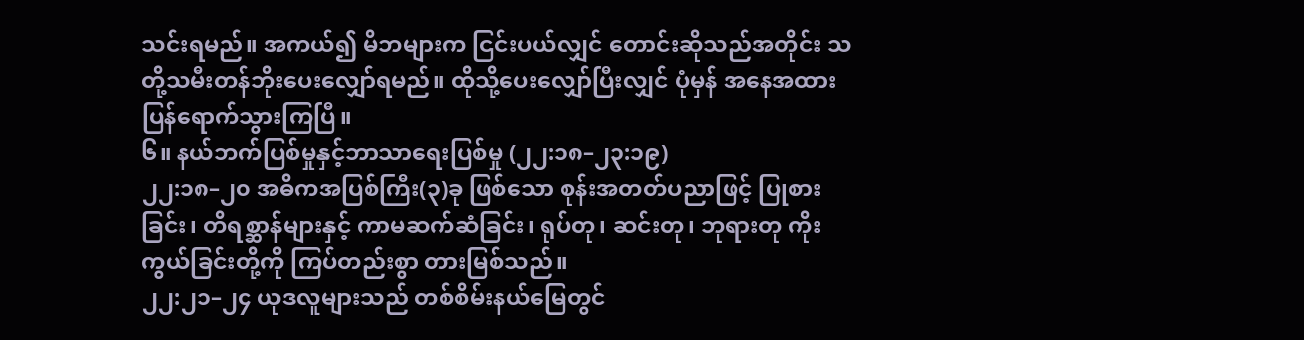သင်းရမည်။ အကယ်၍ မိဘများက ငြင်းပယ်လျှင် တောင်းဆိုသည်အတိုင်း သတို့သမီးတန်ဘိုးပေးလျှော်ရမည်။ ထိုသို့ပေးလျှော်ပြီးလျှင် ပုံမှန် အနေအထားပြန်ရောက်သွားကြပြီ။
၆။ နယ်ဘက်ပြစ်မှုနှင့်ဘာသာရေးပြစ်မှု (၂၂:၁၈–၂၃:၁၉)
၂၂:၁၈–၂၀ အဓိကအပြစ်ကြီး(၃)ခု ဖြစ်သော စုန်းအတတ်ပညာဖြင့် ပြုစားခြင်း၊ တိရစ္ဆာန်များနှင့် ကာမဆက်ဆံခြင်း၊ ရုပ်တု၊ ဆင်းတု၊ ဘုရားတု ကိုးကွယ်ခြင်းတို့ကို ကြပ်တည်းစွာ တားမြစ်သည်။
၂၂:၂၁–၂၄ ယုဒလူများသည် တစ်စိမ်းနယ်မြေတွင်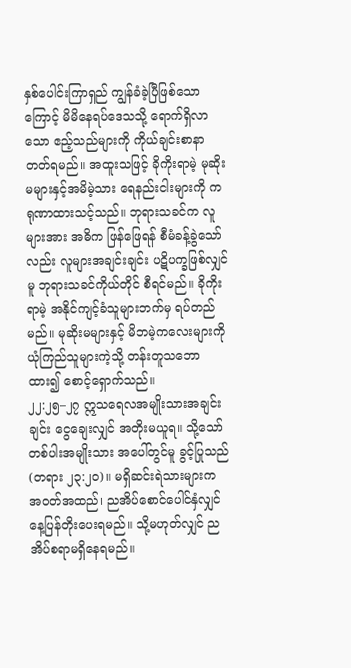နှစ်ပေါင်းကြာရှည် ကျွန်ခံခဲ့ပြီဖြစ်သောကြောင့် မိမိနေရပ်ဒေသသို့ ရောက်ရှိလာသော ဧည့်သည်များကို ကိုယ်ချင်းစာနာတတ်ရမည်။ အထူးသဖြင့် ခိုကိုးရာမဲ့ မုဆိုးမများနှင့်အမိမဲ့သား ရေနည်းငါးများကို ကရုဏာထားသင့်သည်။ ဘုရားသခင်က လူများအား အဓိက ဖြန်ဖြေရန် စီမံခန့်ခွဲသော်လည်း လူများအချင်းချင်း ပဋိပက္ခဖြစ်လျှင်မူ ဘုရားသခင်ကိုယ်တိုင် စီရင်မည်။ ခိုကိုးရာမဲ့ အနိုင်ကျင့်ခံသူများဘက်မှ ရပ်တည်မည်။ မုဆိုးမများနှင့် မိဘမဲ့ကလေးများကို ယုံကြည်သူများကဲ့သို့ တန်းတူသဘောထား၍ စောင့်ရှောက်သည်။
၂၂:၂၅–၂၇ ဣသရေလအမျိုးသားအချင်းချင်း ငွေချေးလျှင် အတိုးမယူရ။ သို့သော် တစ်ပါးအမျိုးသား အပေါ်တွင်မူ ခွင့်ပြုသည် (တရား ၂၃:၂၀)။ မရှိဆင်းရဲသားများက အဝတ်အထည်၊ ညအိပ်စောင်ပေါင်နှံလျှင် နေ့ပြန်တိုးပေးရမည်။ သို့မဟုတ်လျှင် ညအိပ်စရာမရှိနေရမည်။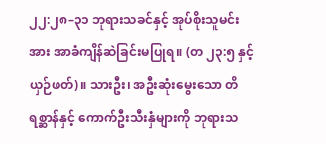၂၂:၂၈–၃၁ ဘုရားသခင်နှင့် အုပ်စိုးသူမင်းအား အာခံကျိန်ဆဲခြင်းမပြုရ။ (တ ၂၃:၅ နှင့် ယှဉ်ဖတ်)။ သားဦး၊ အဦးဆုံးမွေးသော တိရစ္ဆာန်နှင့် ကောက်ဦးသီးနှံများကို ဘုရားသ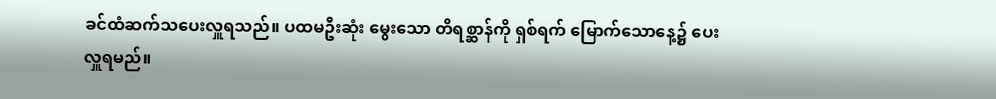ခင်ထံဆက်သပေးလှူရသည်။ ပထမဦးဆုံး မွေးသော တိရစ္ဆာန်ကို ရှစ်ရက် မြောက်သောနေ့၌ ပေးလှူရမည်။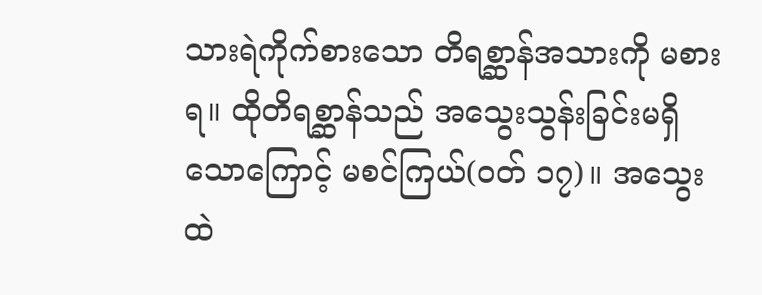သားရဲကိုက်စားသော တိရစ္ဆာန်အသားကို မစားရ။ ထိုတိရစ္ဆာန်သည် အသွေးသွန်းခြင်းမရှိသောကြောင့် မစင်ကြယ်(ဝတ် ၁၇)။ အသွေးထဲ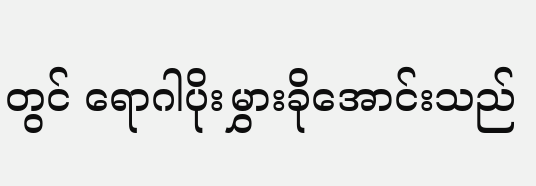တွင် ရောဂါပိုးမွှားခိုအောင်းသည်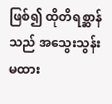ဖြစ်၍ ထိုတိရစ္ဆာန်သည် အသွေးသွန်းမထား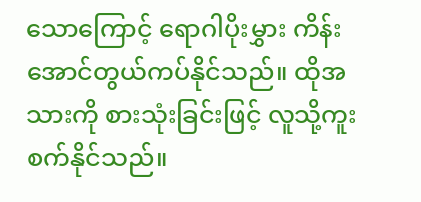သောကြောင့် ရောဂါပိုးမွှား ကိန်းအောင်တွယ်ကပ်နိုင်သည်။ ထိုအသားကို စားသုံးခြင်းဖြင့် လူသို့ကူးစက်နိုင်သည်။